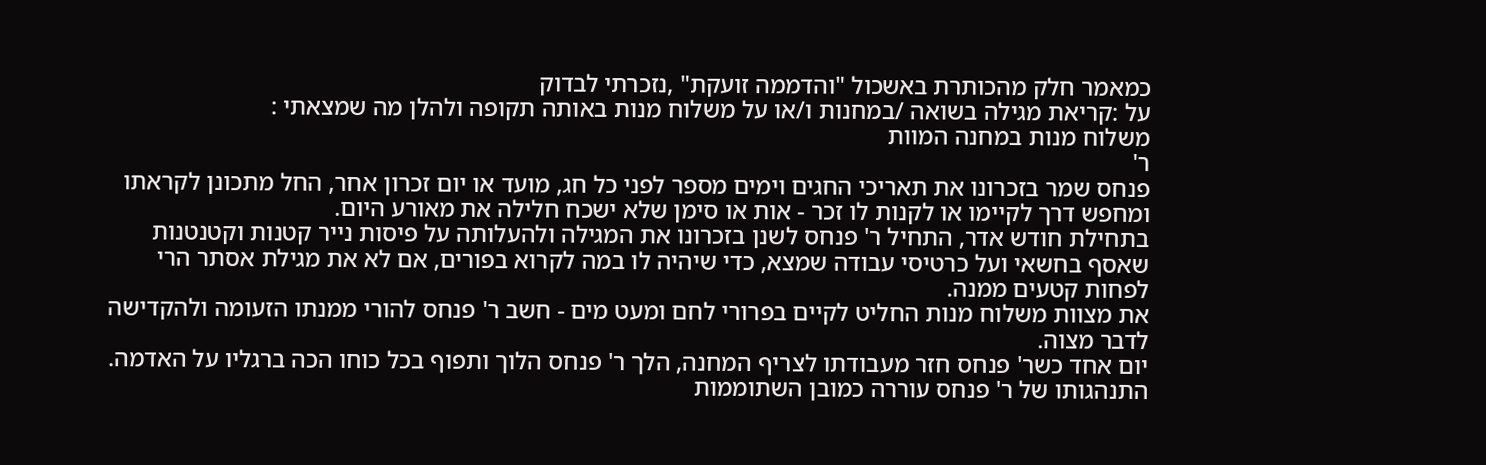כמאמר חלק מהכותרת באשכול "והדממה זועקת" ,נזכרתי לבדוק
על :קריאת מגילה בשואה /במחנות ו/או על משלוח מנות באותה תקופה ולהלן מה שמצאתי :
משלוח מנות במחנה המוות
ר'
פנחס שמר בזכרונו את תאריכי החגים וימים מספר לפני כל חג, מועד או יום זכרון אחר, החל מתכונן לקראתו ומחפש דרך לקיימו או לקנות לו זכר - אות או סימן שלא ישכח חלילה את מאורע היום.
בתחילת חודש אדר, התחיל ר' פנחס לשנן בזכרונו את המגילה ולהעלותה על פיסות נייר קטנות וקטנטנות שאסף בחשאי ועל כרטיסי עבודה שמצא, כדי שיהיה לו במה לקרוא בפורים, אם לא את מגילת אסתר הרי לפחות קטעים ממנה.
את מצוות משלוח מנות החליט לקיים בפרורי לחם ומעט מים - חשב ר' פנחס להורי ממנתו הזעומה ולהקדישה לדבר מצוה.
יום אחד כשר' פנחס חזר מעבודתו לצריף המחנה, הלך ר' פנחס הלוך ותפוף בכל כוחו הכה ברגליו על האדמה. התנהגותו של ר' פנחס עוררה כמובן השתוממות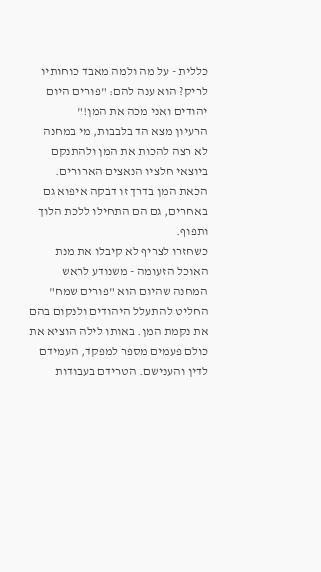כללית - על מה ולמה מאבד כוחותיו לריק? הוא ענה להם: "פורים היום יהודים ואני מכה את המן!"
הרעיון מצא הד בלבבות, מי במחנה לא רצה להכות את המן ולהתנקם ביוצאי חלציו הנאצים הארורים. הכאת המן בדרך זו דבקה איפוא גם באחרים, גם הם התחילו ללכת הלוך ותפוף.
כשחזרו לצריף לא קיבלו את מנת האוכל הזעומה - משנודע לראש המחנה שהיום הוא "פורים שמח" החליט להתעלל היהודים ולנקום בהם את נקמת המן. באותו לילה הוציא את כולם פעמים מספר למפקד, העמידם לדין והענישם. הטרידם בעבודות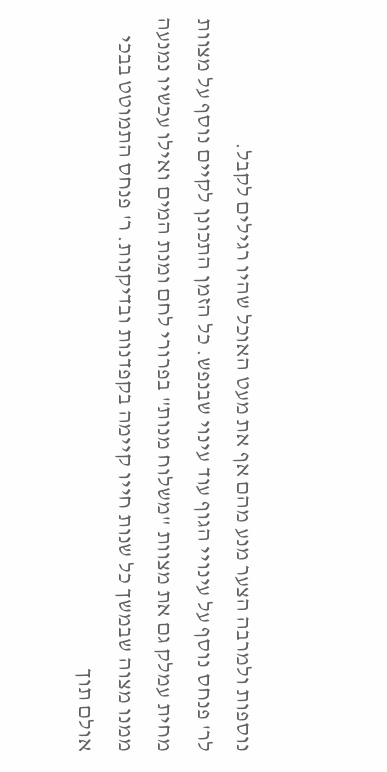נוספות ולמרבה הצער מנע מהם אף את מעט האוכל שהיו רגילים לקבל.
לר' פנחס נוסף על עינויי הגוף עוד עינוי שבנפש. כל הזמן התכונן לקיים נוסף על מצוות מחית עמלק גם את מצוות "משלוח מנות" בפרורי לחם ומנת המים ואילו עכשיו נמנעה ממנו מצוה שבמשך כל שנות חייו קיימה בקפדנות ובדיקנות. ר' פנחס התמוטט בבכי אולם תוך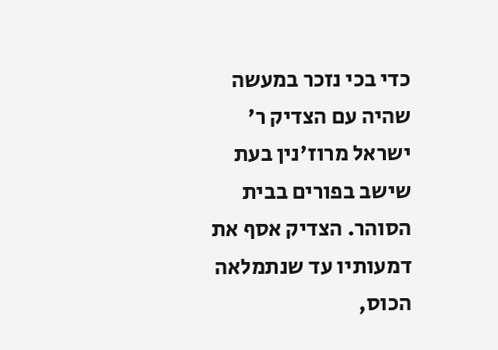כדי בכי נזכר במעשה שהיה עם הצדיק ר' ישראל מרוז'נין בעת שישב בפורים בבית הסוהר. הצדיק אסף את דמעותיו עד שנתמלאה הכוס,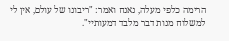הרימה כלפי מעלה, נאנח ואמר: "ריבונו של עולם, אין לי למשלוח מנות דבר מלבד דמעותיי".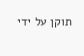תוקן על ידי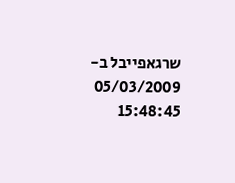שרגאפייבל ב- 05/03/2009 15:48:45